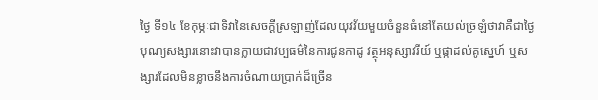ថ្ងៃ ទី១៤ ខែកុម្ភៈជាទិវានៃសេចក្ដីស្រឡាញ់ដែលយុវវ័យមួយចំនួនធំនៅតែយល់ច្រឡំថាវាគឺជាថ្ងៃបុណ្យសង្សារនោះវាបានក្លាយជាវប្បធម៌នៃការជូនកាដូ វត្ថុអនុស្សាវរីយ៍ ឬផ្កាដល់គូស្នេហ៍ ឬសង្សារដែលមិនខ្លាចនឹងការចំណាយប្រាក់ដ៏ច្រើន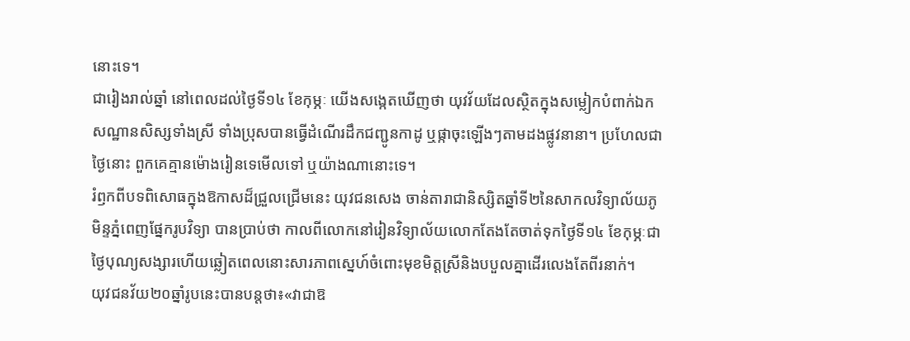នោះទេ។
ជារៀងរាល់ឆ្នាំ នៅពេលដល់ថ្ងៃទី១៤ ខែកុម្ភៈ យើងសង្កេតឃើញថា យុវវ័យដែលស្ថិតក្នុងសម្លៀកបំពាក់ឯកសណ្ឋានសិស្សទាំងស្រី ទាំងប្រុសបានធ្វើដំណើរដឹកជញ្ជូនកាដូ ឬផ្កាចុះឡើងៗតាមដងផ្លូវនានា។ ប្រហែលជាថ្ងៃនោះ ពួកគេគ្មានម៉ោងរៀនទេមើលទៅ ឬយ៉ាងណានោះទេ។
រំឭកពីបទពិសោធក្នុងឱកាសដ៏ជ្រួលជ្រើមនេះ យុវជនសេង ចាន់តារាជានិស្សិតឆ្នាំទី២នៃសាកលវិទ្យាល័យភូមិន្ទភ្នំពេញផ្នែករូបវិទ្យា បានប្រាប់ថា កាលពីលោកនៅរៀនវិទ្យាល័យលោកតែងតែចាត់ទុកថ្ងៃទី១៤ ខែកុម្ភៈជាថ្ងៃបុណ្យសង្សារហើយឆ្លៀតពេលនោះសារភាពស្នេហ៍ចំពោះមុខមិត្ដស្រីនិងបបួលគ្នាដើរលេងតែពីរនាក់។
យុវជនវ័យ២០ឆ្នាំរូបនេះបានបន្តថា៖«វាជាឱ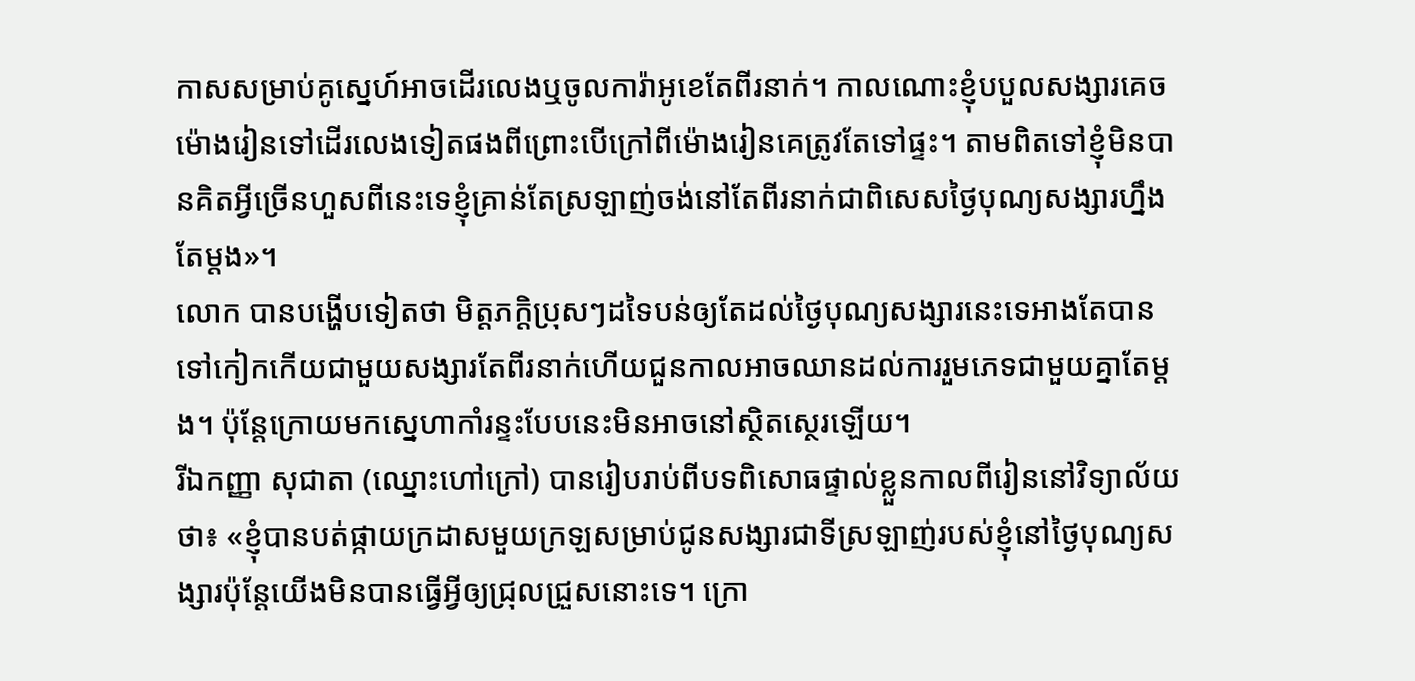កាសសម្រាប់គូស្នេហ៍អាចដើរលេងឬចូលការ៉ាអូខេតែពីរនាក់។ កាលណោះខ្ញុំបបួលសង្សារគេចម៉ោងរៀនទៅដើរលេងទៀតផងពីព្រោះបើក្រៅពីម៉ោងរៀនគេត្រូវតែទៅផ្ទះ។ តាមពិតទៅខ្ញុំមិនបានគិតអ្វីច្រើនហួសពីនេះទេខ្ញុំគ្រាន់តែស្រឡាញ់ចង់នៅតែពីរនាក់ជាពិសេសថ្ងៃបុណ្យសង្សារហ្នឹងតែម្តង»។
លោក បានបង្ហើបទៀតថា មិត្ដភក្ដិប្រុសៗដទៃបន់ឲ្យតែដល់ថ្ងៃបុណ្យសង្សារនេះទេអាងតែបានទៅកៀកកើយជាមួយសង្សារតែពីរនាក់ហើយជួនកាលអាចឈានដល់ការរួមភេទជាមួយគ្នាតែម្ដង។ ប៉ុន្ដែក្រោយមកស្នេហាកាំរន្ទះបែបនេះមិនអាចនៅស្ថិតស្ថេរឡើយ។
រីឯកញ្ញា សុជាតា (ឈ្នោះហៅក្រៅ) បានរៀបរាប់ពីបទពិសោធផ្ទាល់ខ្លួនកាលពីរៀននៅវិទ្យាល័យថា៖ «ខ្ញុំបានបត់ផ្កាយក្រដាសមួយក្រឡសម្រាប់ជូនសង្សារជាទីស្រឡាញ់របស់ខ្ញុំនៅថ្ងៃបុណ្យសង្សារប៉ុន្ដែយើងមិនបានធ្វើអ្វីឲ្យជ្រុលជ្រួសនោះទេ។ ក្រោ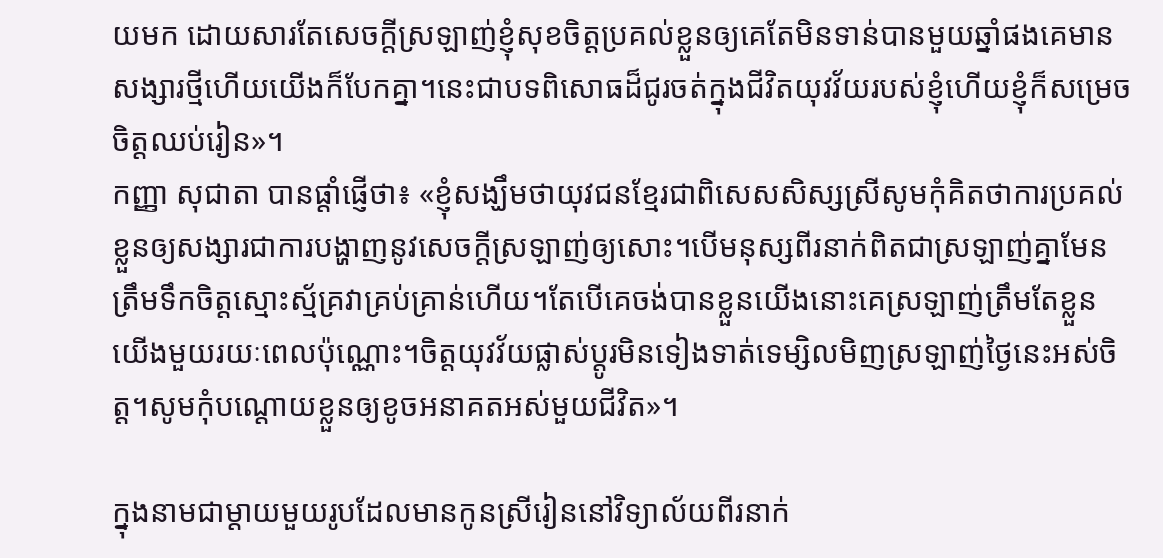យមក ដោយសារតែសេចក្ដីស្រឡាញ់ខ្ញុំសុខចិត្ដប្រគល់ខ្លួនឲ្យគេតែមិនទាន់បានមួយឆ្នាំផងគេមានសង្សារថ្មីហើយយើងក៏បែកគ្នា។នេះជាបទពិសោធដ៏ជូរចត់ក្នុងជីវិតយុវវ័យរបស់ខ្ញុំហើយខ្ញុំក៏សម្រេចចិត្តឈប់រៀន»។
កញ្ញា សុជាតា បានផ្តាំផ្ញើថា៖ «ខ្ញុំសង្ឃឹមថាយុវជនខ្មែរជាពិសេសសិស្សស្រីសូមកុំគិតថាការប្រគល់ខ្លួនឲ្យសង្សារជាការបង្ហាញនូវសេចក្ដីស្រឡាញ់ឲ្យសោះ។បើមនុស្សពីរនាក់ពិតជាស្រឡាញ់គ្នាមែនត្រឹមទឹកចិត្ដស្មោះស្ម័គ្រវាគ្រប់គ្រាន់ហើយ។តែបើគេចង់បានខ្លួនយើងនោះគេស្រឡាញ់ត្រឹមតែខ្លួនយើងមួយរយៈពេលប៉ុណ្ណោះ។ចិត្តយុវវ័យផ្លាស់ប្តូរមិនទៀងទាត់ទេម្សិលមិញស្រឡាញ់ថ្ងៃនេះអស់ចិត្ត។សូមកុំបណ្តោយខ្លួនឲ្យខូចអនាគតអស់មួយជីវិត»។

ក្នុងនាមជាម្តាយមួយរូបដែលមានកូនស្រីរៀននៅវិទ្យាល័យពីរនាក់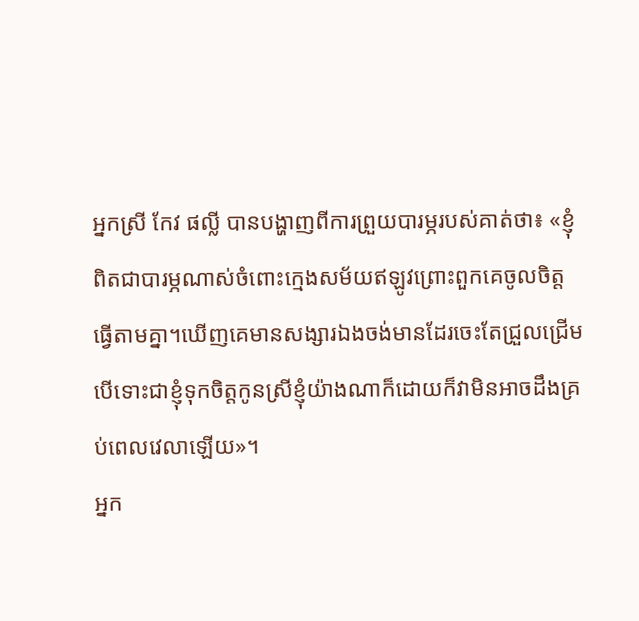អ្នកស្រី កែវ ផល្លី បានបង្ហាញពីការព្រួយបារម្ភរបស់គាត់ថា៖ «ខ្ញុំពិតជាបារម្ភណាស់ចំពោះក្មេងសម័យឥឡូវព្រោះពួកគេចូលចិត្តធ្វើតាមគ្នា។ឃើញគេមានសង្សារឯងចង់មានដែរចេះតែជ្រួលជ្រើមបើទោះជាខ្ញុំទុកចិត្តកូនស្រីខ្ញុំយ៉ាងណាក៏ដោយក៏វាមិនអាចដឹងគ្រប់ពេលវេលាឡើយ»។
អ្នក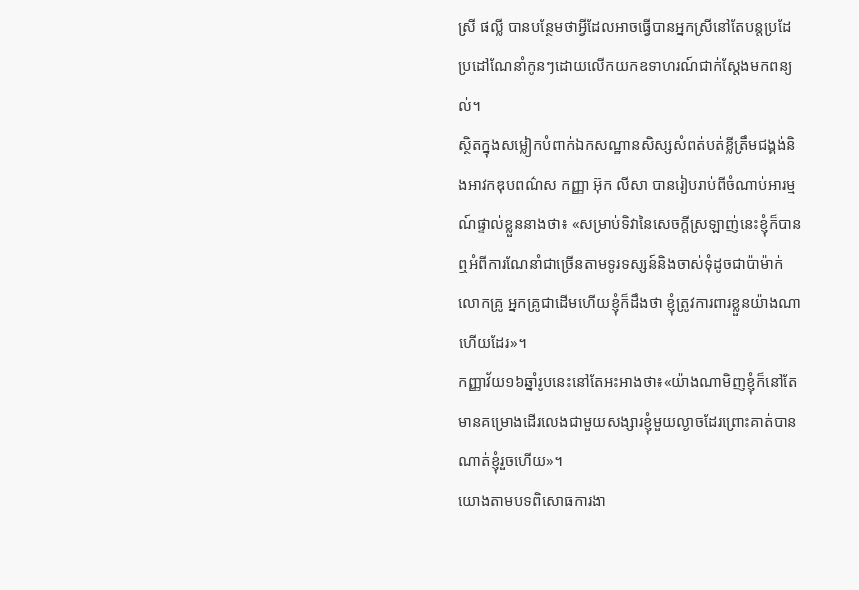ស្រី ផល្លី បានបន្ថែមថាអ្វីដែលអាចធ្វើបានអ្នកស្រីនៅតែបន្តប្រដែប្រដៅណែនាំកូនៗដោយលើកយកឧទាហរណ៍ជាក់ស្ដែងមកពន្យល់។
ស្ថិតក្នុងសម្លៀកបំពាក់ឯកសណ្ឋានសិស្សសំពត់បត់ខ្លីត្រឹមជង្គង់និងអាវកឌុបពណ៌ស កញ្ញា អ៊ុក លីសា បានរៀបរាប់ពីចំណាប់អារម្មណ៍ផ្ទាល់ខ្លួននាងថា៖ «សម្រាប់ទិវានៃសេចក្តីស្រឡាញ់នេះខ្ញុំក៏បានឮអំពីការណែនាំជាច្រើនតាមទូរទស្សន៍និងចាស់ទុំដូចជាប៉ាម៉ាក់លោកគ្រូ អ្នកគ្រូជាដើមហើយខ្ញុំក៏ដឹងថា ខ្ញុំត្រូវការពារខ្លួនយ៉ាងណាហើយដែរ»។
កញ្ញាវ័យ១៦ឆ្នាំរូបនេះនៅតែអះអាងថា៖«យ៉ាងណាមិញខ្ញុំក៏នៅតែមានគម្រោងដើរលេងជាមួយសង្សារខ្ញុំមួយល្ងាចដែរព្រោះគាត់បានណាត់ខ្ញុំរួចហើយ»។
យោងតាមបទពិសោធការងា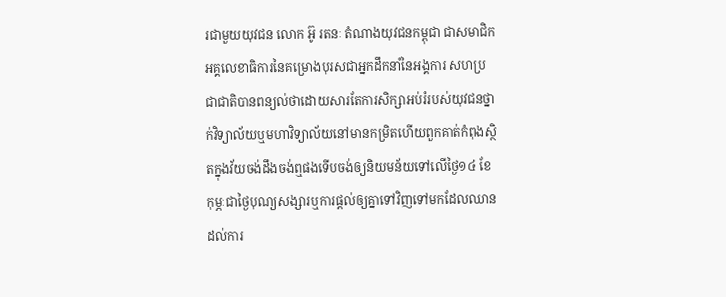រជាមួយយុវជន លោក អ៊ូ រតនៈ តំណាងយុវជនកម្ពុជា ជាសមាជិកអគ្គលេខាធិការនៃគម្រោងបុរសជាអ្នកដឹកនាំនៃអង្គការ សហប្រជាជាតិបានពន្យល់ថាដោយសារតែការសិក្សាអប់រំរបស់យុវជនថ្នាក់វិទ្យាល័យឬមហាវិទ្យាល័យនៅមានកម្រិតហើយពួកគាត់កំពុងស្ថិតក្នុងវ័យចង់ដឹងចង់ឮផងទើបចង់ឲ្យនិយមន័យទៅលើថ្ងៃ១៤ ខែកុម្ភៈជាថ្ងៃបុណ្យសង្សារឬការផ្តល់ឲ្យគ្នាទៅវិញទៅមកដែលឈានដល់ការ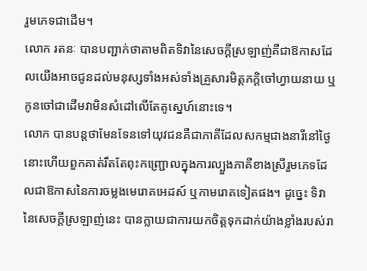រួមភេទជាដើម។
លោក រតនៈ បានបញ្ជាក់ថាតាមពិតទិវានៃសេចក្តីស្រឡាញ់គឺជាឱកាសដែលយើងអាចជូនដល់មនុស្សទាំងអស់ទាំងគ្រួសារមិត្តភក្ដិចៅហ្វាយនាយ ឬកូនចៅជាដើមវាមិនសំដៅលើតែគូស្នេហ៍នោះទេ។
លោក បានបន្ដថាមែនទែនទៅយុវជនគឺជាភាគីដែលសកម្មជាងនារីនៅថ្ងៃនោះហើយពួកគាត់រឹតតែពុះកញ្ជ្រោលក្នុងការល្បួងភាគីខាងស្រីរួមភេទដែលជាឱកាសនៃការចម្លងមេរោគអេដស៍ ឬកាមរោគទៀតផង។ ដូច្នេះ ទិវានៃសេចក្ដីស្រឡាញ់នេះ បានក្លាយជាការយកចិត្ដទុកដាក់យ៉ាងខ្លាំងរបស់រា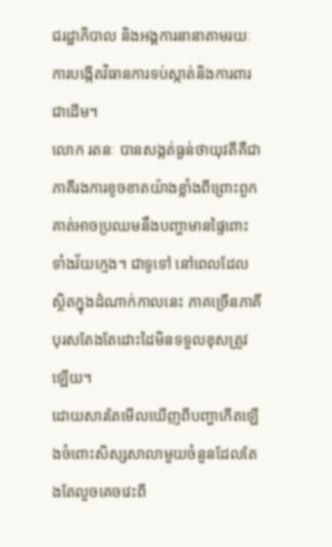ជរដ្ឋាភិបាល និងអង្គការនានាតាមរយៈការបង្កើតវិធានការទប់ស្កាត់និងការពារជាដើម។
លោក រតនៈ បានសង្កត់ធ្ងន់ថាយុវតីគឺជាភាគីរងការខូចខាតយ៉ាងខ្លាំងពីព្រោះពួកគាត់អាចប្រឈមនឹងបញ្ហាមានផ្ទៃពោះទាំងវ័យក្មេង។ ជាទូទៅ នៅពេលដែលស្ថិតក្នុងដំណាក់កាលនេះ ភាគច្រើនភាគីបុរសតែងតែដោះដៃមិនទទួលខុសត្រូវឡើយ។
ដោយសារតែមើលឃើញពីបញ្ហាកើតឡើងចំពោះសិស្សសាលាមួយចំនួនដែលតែងតែលួចគេចវេះពី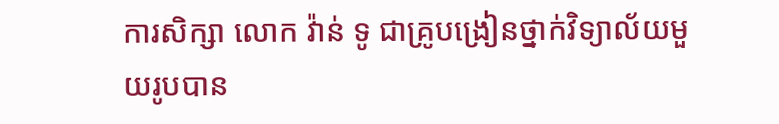ការសិក្សា លោក វ៉ាន់ ទូ ជាគ្រូបង្រៀនថ្នាក់វិទ្យាល័យមួយរូបបាន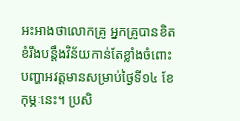អះអាងថាលោកគ្រូ អ្នកគ្រូបានខិតខំរឹងបន្តឹងវិន័យកាន់តែខ្លាំងចំពោះបញ្ហាអវត្ដមានសម្រាប់ថ្ងៃទី១៤ ខែកុម្ភៈនេះ។ ប្រសិ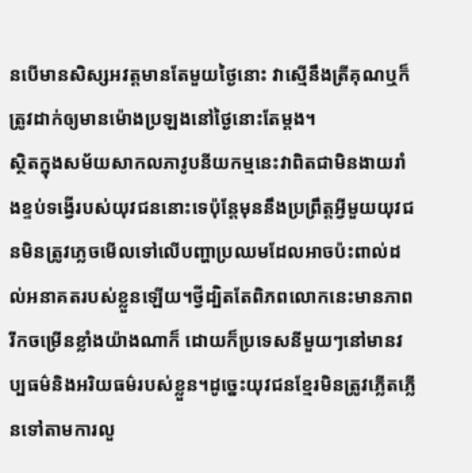នបើមានសិស្សអវត្ដមានតែមួយថ្ងៃនោះ វាស្មើនឹងត្រីគុណឬក៏ត្រូវដាក់ឲ្យមានម៉ោងប្រឡងនៅថ្ងៃនោះតែម្ដង។
ស្ថិតក្នុងសម័យសាកលភាវូបនីយកម្មនេះវាពិតជាមិនងាយរាំងខ្ទប់ទង្វើរបស់យុវជននោះទេប៉ុន្តែមុននឹងប្រព្រឹត្តអ្វីមួយយុវជនមិនត្រូវភ្លេចមើលទៅលើបញ្ហាប្រឈមដែលអាចប៉ះពាល់ដល់អនាគតរបស់ខ្លួនឡើយ។ថ្វីដ្បិតតែពិភពលោកនេះមានភាពរីកចម្រើនខ្លាំងយ៉ាងណាក៏ ដោយក៏ប្រទេសនីមួយៗនៅមានវប្បធម៌និងអរិយធម៌របស់ខ្លួន។ដូច្នេះយុវជនខ្មែរមិនត្រូវភ្លើតភ្លើនទៅតាមការលួ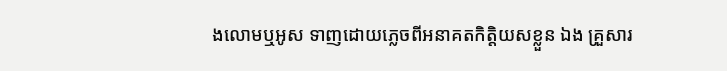ងលោមឬអូស ទាញដោយភ្លេចពីអនាគតកិត្តិយសខ្លួន ឯង គ្រួសារ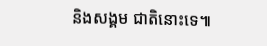និងសង្គម ជាតិនោះទេ៕